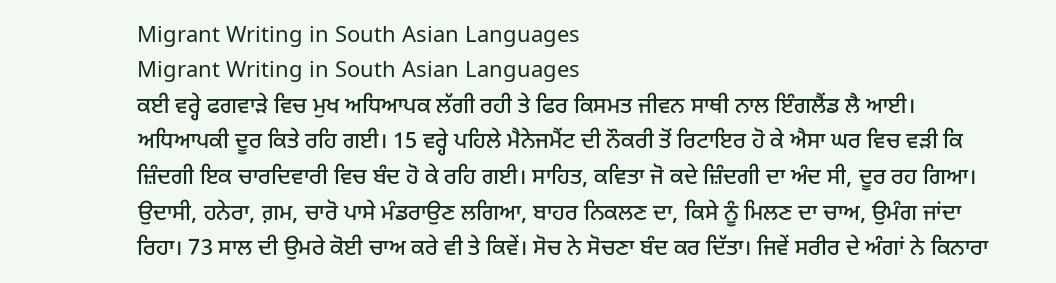Migrant Writing in South Asian Languages
Migrant Writing in South Asian Languages
ਕਈ ਵਰ੍ਹੇ ਫਗਵਾੜੇ ਵਿਚ ਮੁਖ ਅਧਿਆਪਕ ਲੱਗੀ ਰਹੀ ਤੇ ਫਿਰ ਕਿਸਮਤ ਜੀਵਨ ਸਾਥੀ ਨਾਲ ਇੰਗਲੈਂਡ ਲੈ ਆਈ। ਅਧਿਆਪਕੀ ਦੂਰ ਕਿਤੇ ਰਹਿ ਗਈ। 15 ਵਰ੍ਹੇ ਪਹਿਲੇ ਮੈਨੇਜਮੈਂਟ ਦੀ ਨੌਕਰੀ ਤੋਂ ਰਿਟਾਇਰ ਹੋ ਕੇ ਐਸਾ ਘਰ ਵਿਚ ਵੜੀ ਕਿ ਜ਼ਿੰਦਗੀ ਇਕ ਚਾਰਦਿਵਾਰੀ ਵਿਚ ਬੰਦ ਹੋ ਕੇ ਰਹਿ ਗਈ। ਸਾਹਿਤ, ਕਵਿਤਾ ਜੋ ਕਦੇ ਜ਼ਿੰਦਗੀ ਦਾ ਅੰਦ ਸੀ, ਦੂਰ ਰਹ ਗਿਆ। ਉਦਾਸੀ, ਹਨੇਰਾ, ਗ਼ਮ, ਚਾਰੋ ਪਾਸੇ ਮੰਡਰਾਉਣ ਲਗਿਆ, ਬਾਹਰ ਨਿਕਲਣ ਦਾ, ਕਿਸੇ ਨੂੰ ਮਿਲਣ ਦਾ ਚਾਅ, ਉਮੰਗ ਜਾਂਦਾ ਰਿਹਾ। 73 ਸਾਲ ਦੀ ਉਮਰੇ ਕੋਈ ਚਾਅ ਕਰੇ ਵੀ ਤੇ ਕਿਵੇਂ। ਸੋਚ ਨੇ ਸੋਚਣਾ ਬੰਦ ਕਰ ਦਿੱਤਾ। ਜਿਵੇਂ ਸਰੀਰ ਦੇ ਅੰਗਾਂ ਨੇ ਕਿਨਾਰਾ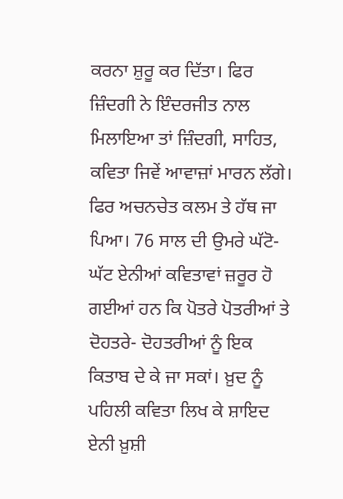ਕਰਨਾ ਸ਼ੁਰੂ ਕਰ ਦਿੱਤਾ। ਫਿਰ ਜ਼ਿੰਦਗੀ ਨੇ ਇੰਦਰਜੀਤ ਨਾਲ ਮਿਲਾਇਆ ਤਾਂ ਜ਼ਿੰਦਗੀ, ਸਾਹਿਤ, ਕਵਿਤਾ ਜਿਵੇਂ ਆਵਾਜ਼ਾਂ ਮਾਰਨ ਲੱਗੇ। ਫਿਰ ਅਚਨਚੇਤ ਕਲਮ ਤੇ ਹੱਥ ਜਾ ਪਿਆ। 76 ਸਾਲ ਦੀ ਉਮਰੇ ਘੱਟੋ-ਘੱਟ ਏਨੀਆਂ ਕਵਿਤਾਵਾਂ ਜ਼ਰੂਰ ਹੋ ਗਈਆਂ ਹਨ ਕਿ ਪੋਤਰੇ ਪੋਤਰੀਆਂ ਤੇ ਦੋਹਤਰੇ- ਦੋਹਤਰੀਆਂ ਨੂੰ ਇਕ ਕਿਤਾਬ ਦੇ ਕੇ ਜਾ ਸਕਾਂ। ਖ਼ੁਦ ਨੂੰ ਪਹਿਲੀ ਕਵਿਤਾ ਲਿਖ ਕੇ ਸ਼ਾਇਦ ਏਨੀ ਖ਼ੁਸ਼ੀ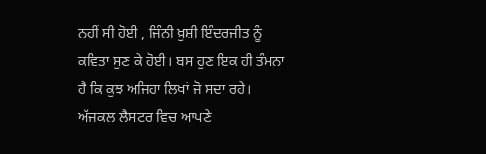ਨਹੀਂ ਸੀ ਹੋਈ , ਜਿੰਨੀ ਖ਼ੁਸ਼ੀ ਇੰਦਰਜੀਤ ਨੂੰ ਕਵਿਤਾ ਸੁਣ ਕੇ ਹੋਈ। ਬਸ ਹੁਣ ਇਕ ਹੀ ਤੰਮਨਾ ਹੈ ਕਿ ਕੁਝ ਅਜਿਹਾ ਲਿਖਾਂ ਜੋ ਸਦਾ ਰਹੇ। ਅੱਜਕਲ ਲੈਸਟਰ ਵਿਚ ਆਪਣੇ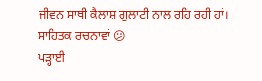ਜੀਵਨ ਸਾਥੀ ਕੈਲਾਸ਼ ਗੁਲਾਟੀ ਨਾਲ ਰਹਿ ਰਹੀ ਹਾਂ।
ਸਾਹਿਤਕ ਰਚਨਾਵਾਂ 😕
ਪੜ੍ਹਾਈ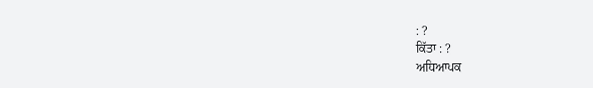: ?
ਕਿੱਤਾ : ?
ਅਧਿਆਪਕ